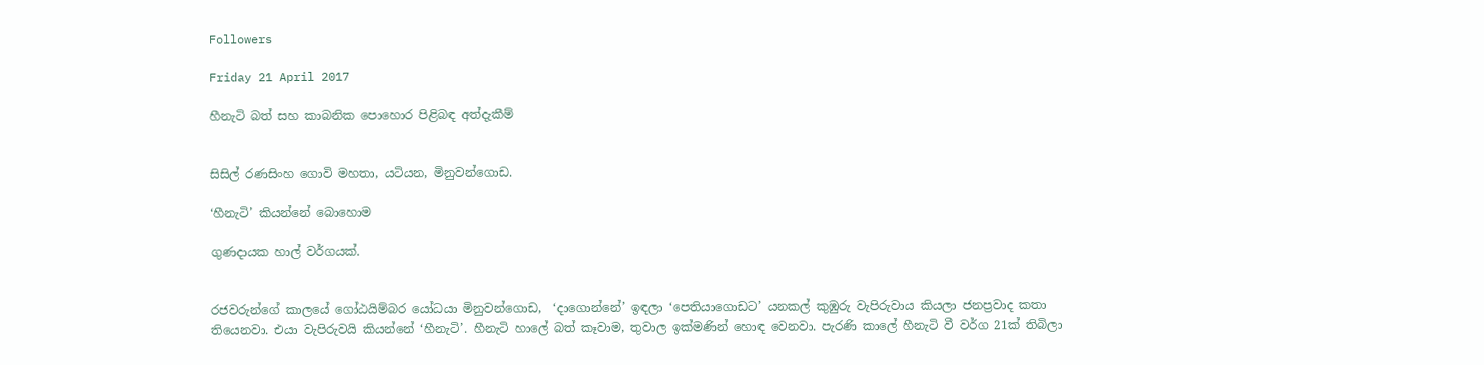Followers

Friday 21 April 2017

හීනැටි බත් සහ කාබනික පොහොර පිළිබඳ අත්දැකීම්


සිසිල් රණසිංහ ගොවි මහතා, යටියන, මිනුවන්ගොඩ.

‘හීනැටි’ කියන්නේ බොහොම

ගුණදායක හාල් වර්ගයක්.


රජවරුන්ගේ කාලයේ ගෝඨයිම්බර යෝධයා මිනුවන්ගොඩ,  ‘දාගොන්නේ’ ඉඳලා ‘පෙතියාගොඩට’ යනකල් කුඹුරු වැපිරුවාය කියලා ජනප්‍රවාද කතා තියෙනවා. එයා වැපිරුවයි කියන්නේ ‘හීනැටි’. හීනැටි හාලේ බත් කෑවාම, තුවාල ඉක්මණින් හොඳ වෙනවා. පැරණි කාලේ හීනැටි වී වර්ග 21ක් තිබිලා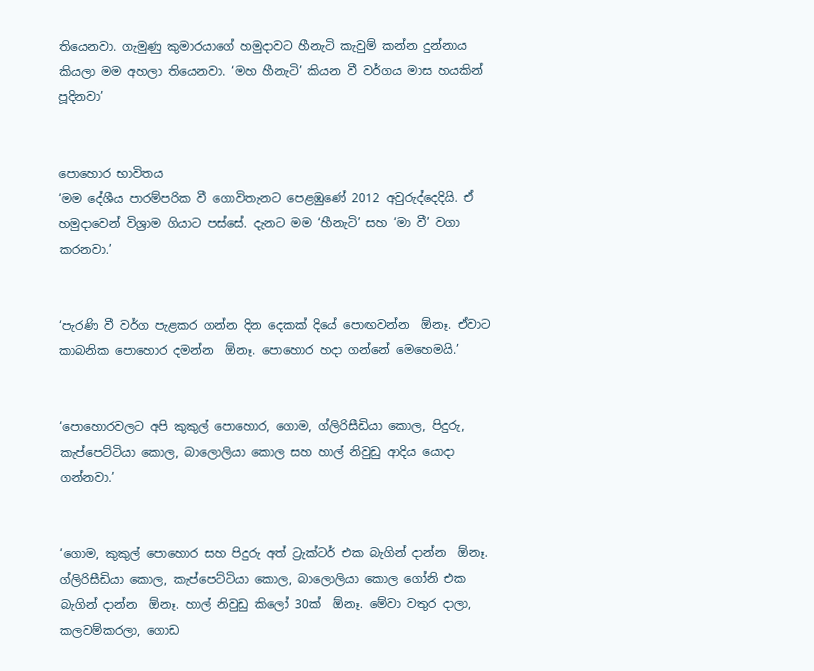තියෙනවා. ගැමුණු කුමාරයාගේ හමුදාවට හීනැටි කැවුම් කන්න දුන්නාය කියලා මම අහලා තියෙනවා. ‘මහ හීනැටි’ කියන වී වර්ගය මාස හයකින් පූදිනවා’


පොහොර භාවිතය
‘මම දේශීය පාරම්පරික වී ගොවිතැනට පෙළඹුණේ 2012 අවුරුද්දෙදියි. ඒ හමුදාවෙන් විශ්‍රාම ගියාට පස්සේ. දැනට මම ‘හීනැටි’ සහ ‘මා වී’ වගා කරනවා.’


‘පැරණි වී වර්ග පැළකර ගන්න දින දෙකක් දියේ පොඟවන්න  ඕනෑ. ඒවාට කාබනික පොහොර දමන්න  ඕනෑ. පොහොර හදා ගන්නේ මෙහෙමයි.’


‘පොහොරවලට අපි කුකුල් පොහොර, ගොම, ග්ලිරිසීඩියා කොල, පිදුරු, කැප්පෙට්ටියා කොල, බාලොලියා කොල සහ හාල් නිවුඩු ආදිය යොදා ගන්නවා.’


‘ගොම, කුකුල් පොහොර සහ පිදුරු අත් ට්‍රැක්ටර් එක බැගින් දාන්න  ඕනෑ. ග්ලිරිසීඩියා කොල, කැප්පෙට්ටියා කොල, බාලොලියා කොල ගෝනි එක බැගින් දාන්න  ඕනෑ. හාල් නිවුඩු කිලෝ 30ක්  ඕනෑ. මේවා වතුර දාලා, කලවම්කරලා, ගොඩ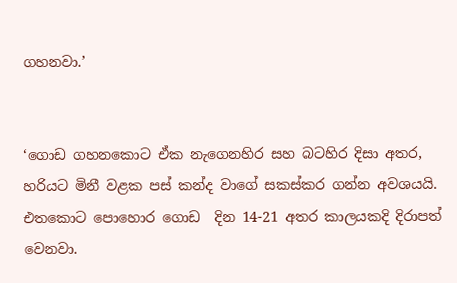ගහනවා.’


‘ගොඩ ගහනකොට ඒක නැගෙනහිර සහ බටහිර දිසා අතර, හරියට මිනී වළක පස් කන්ද වාගේ සකස්කර ගන්න අවශයයි. එතකොට පොහොර ගොඩ  දින 14-21 අතර කාලයකදි දිරාපත් වෙනවා.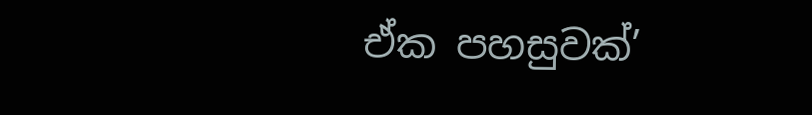ඒක පහසුවක්’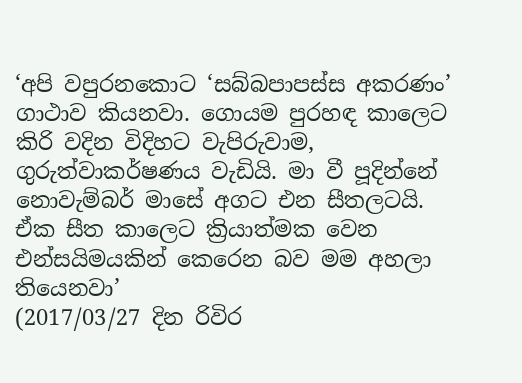‘අපි වපුරනකොට ‘සබ්බපාපස්ස අකරණං’ ගාථාව කියනවා. ගොයම පුරහඳ කාලෙට කිරි වදින විදිහට වැපිරුවාම, ගුරුත්වාකර්ෂණය වැඩියි. මා වී පූදින්නේ නොවැම්බර් මාසේ අගට එන සීතලටයි. ඒක සීත කාලෙට ක්‍රියාත්මක වෙන එන්සයිමයකින් කෙරෙන බව මම අහලා තියෙනවා’
(2017/03/27 දින රිවිර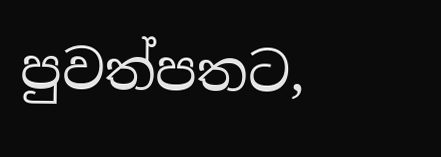පුවත්පතට,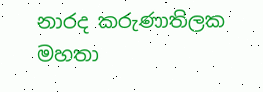නාරද කරුණාතිලක මහතා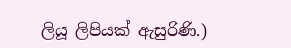ලියූ ලිපියක් ඇසුරිණි.)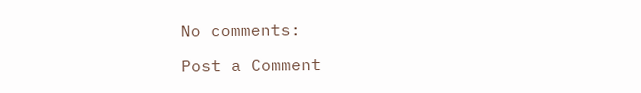No comments:

Post a Comment